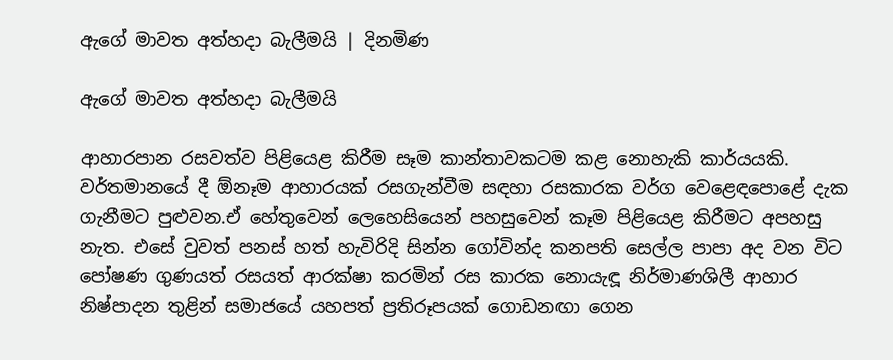ඇගේ මාවත අත්හදා බැලීමයි | දිනමිණ

ඇගේ මාවත අත්හදා බැලීමයි

ආහාරපාන රසවත්ව පිළියෙළ කිරීම සෑම කාන්තාවකටම කළ නොහැකි කාර්යයකි. වර්තමානයේ දී ඕනෑම ආහාරයක් රසගැන්වීම සඳහා රසකාරක වර්ග වෙළෙඳපොළේ දැක ගැනීමට පුළුවන.ඒ හේතුවෙන් ලෙහෙසියෙන් පහසුවෙන් කෑම පිළියෙළ කිරීමට අපහසු නැත. එසේ වුවත් පනස් හත් හැවිරිදි සින්න ගෝවින්ද කනපති සෙල්ල පාපා අද වන විට පෝෂණ ගුණයත් රසයත් ආරක්ෂා කරමින් රස කාරක නොයැඳූ නිර්මාණශිලී ආහාර නිෂ්පාදන තුළින් සමාජයේ යහපත් ප්‍රතිරූපයක් ගොඩනඟා ගෙන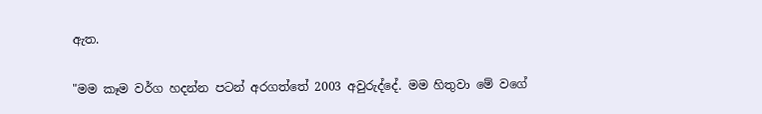ඇත.

"මම කෑම වර්ග හදන්න පටන් අරගත්තේ 2003 අවුරුද්දේ. මම හිතුවා මේ වගේ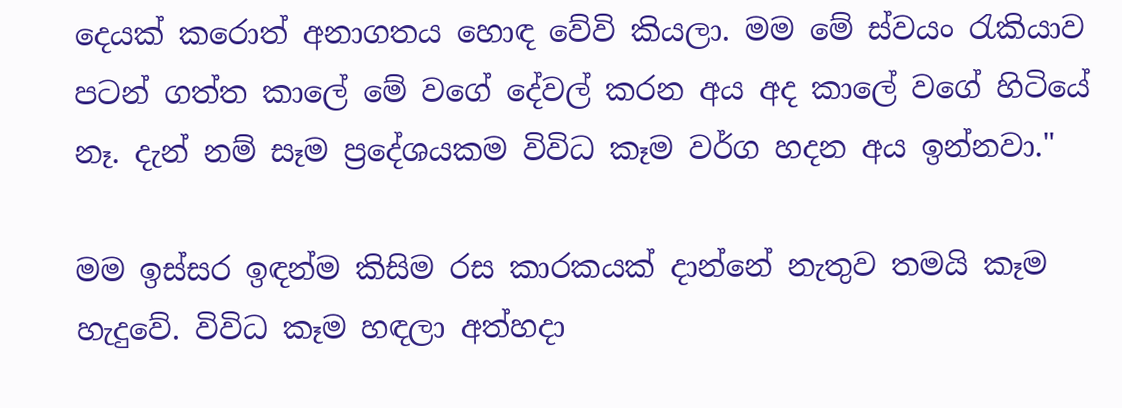දෙයක් කරොත් අනාගත‍ය හොඳ වේවි කියලා. මම මේ ස්වයං රැකියාව පටන් ගත්ත කාලේ මේ වගේ දේවල් කරන අය අද කාලේ වගේ හිටියේ නෑ. දැන් නම් සෑම ප්‍රදේශයකම විවිධ කෑම වර්ග හදන අය ඉන්නවා."

මම ඉස්සර ඉඳන්ම කිසිම රස කාරකයක් දාන්නේ නැතුව තමයි කෑම හැදුවේ. විවිධ කෑම හඳලා අත්හදා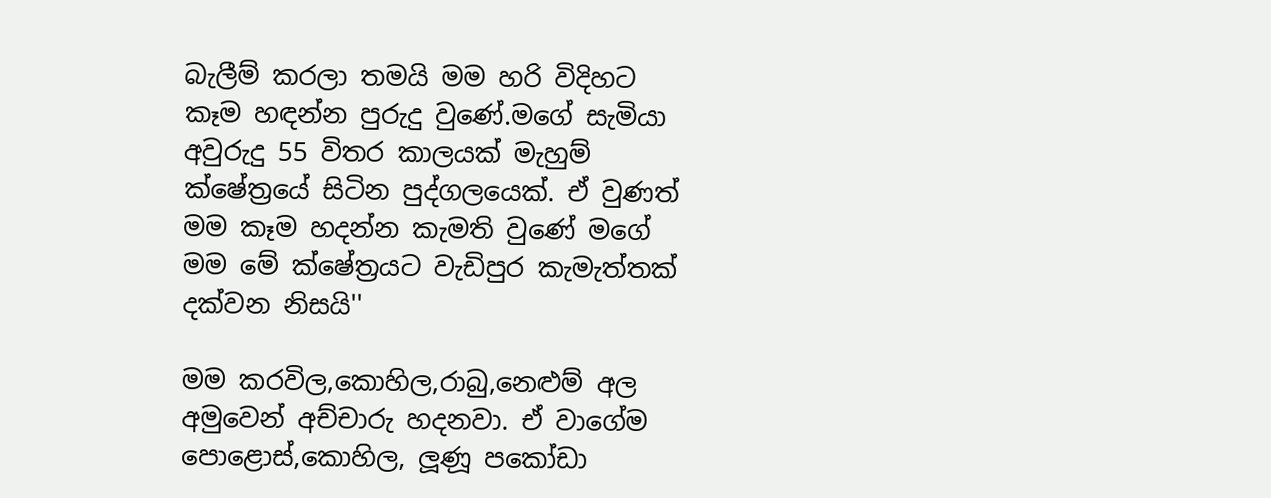බැලීම් කරලා තමයි මම හරි විදිහට කෑම හඳන්න පුරුදු වුණේ.මගේ සැමියා අවුරුදු 55 විතර කාලයක් මැහුම් ක්ෂේත්‍රයේ සිටින පුද්ගලයෙක්. ඒ වුණත් මම කෑම හදන්න කැමති වුණේ මගේ මම මේ ක්ෂේත්‍රයට වැඩිපුර කැමැත්තක් දක්වන නිසයි''

මම කරවිල,කොහිල,රාබු,නෙළුම් අල අමුවෙන් අච්චාරු හදනවා. ඒ වාගේම පොළොස්,කොහිල, ලූණූ පකෝඩා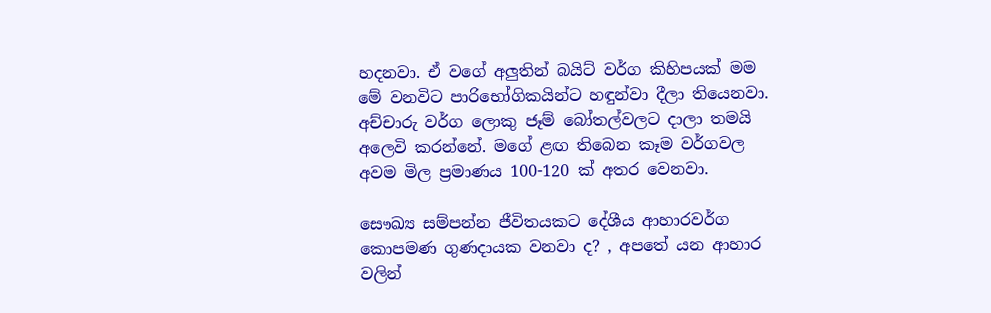හදනවා. ඒ වගේ අලුතින් බයිට් වර්ග කිහිපයක් මම මේ වනවිට පාරිභෝගිකයින්ට හඳුන්වා දීලා තියෙනවා. අච්චාරු වර්ග ලොකු ජෑම් බෝතල්වලට දාලා තමයි අලෙවි කරන්නේ. මගේ ළඟ තිබෙන කෑම වර්ගවල අවම මිල ප්‍රමාණය 100-120 ක් අතර වෙනවා.

සෞඛ්‍ය සම්පන්න ජීවිතයකට දේශීය ආහාරවර්ග කොපමණ ගුණදායක වනවා ද? , අපතේ යන ආහාර වලින්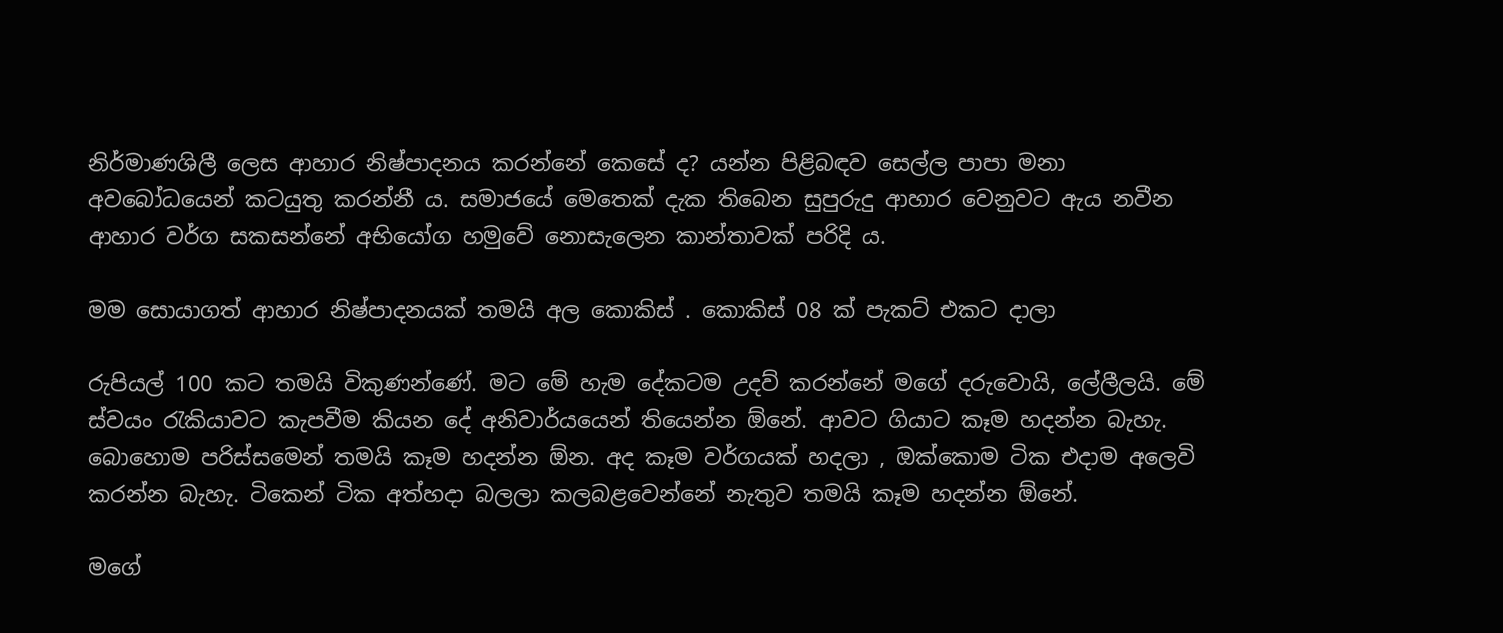නිර්මාණශිලී ලෙස ආහාර නිෂ්පාදනය කරන්නේ කෙසේ ද? යන්න පිළිබඳව සෙල්ල පාපා මනා අවබෝධයෙන් කටයුතු කරන්නී ය. සමාජයේ මෙතෙක් දැක තිබෙන සුපුරුදු ආහාර වෙනුවට ඇය නවීන ආහාර වර්ග සකසන්නේ අභියෝග හමුවේ නොසැලෙන කාන්තාවක් පරිදි ය.

මම සොයාගත් ආහාර නිෂ්පාදනයක් තමයි අල කොකිස් . කොකිස් 08 ක් පැකට් එකට දාලා

රුපියල් 100 කට තමයි විකුණන්ණේ. මට මේ හැම දේකටම උදව් කරන්නේ මගේ දරුවොයි, ලේලීලයි. මේ ස්වයං රැකියාවට කැපවීම කියන දේ අනිවාර්යයෙන් තියෙන්න ඕනේ. ආවට ගියාට කෑම හදන්න බැහැ. බොහොම පරිස්සමෙන් තමයි කෑම හදන්න ඕන. අද කෑම වර්ගයක් හදලා , ඔක්කොම ටික එදාම අලෙවි කරන්න බැහැ. ටිකෙන් ටික අත්හදා බලලා කලබළවෙන්නේ නැතුව තමයි කෑම හදන්න ඕනේ.

මගේ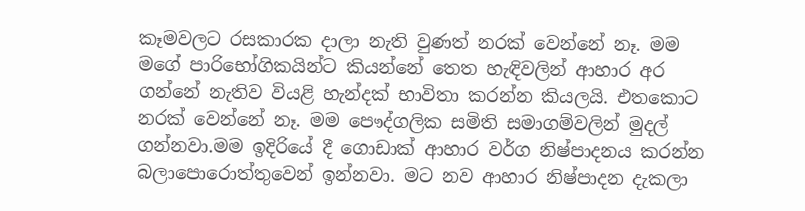කෑමවලට රසකාරක දාලා නැති ‍වුණත් නරක් වෙන්නේ නෑ. මම මගේ පාරිභෝගිකයින්ට කියන්නේ තෙත හැඳිවලින් ආහාර අර ගන්නේ නැතිව වියළි හැන්දක් භාවිතා කරන්න කියලයි. එතකොට නරක් වෙන්නේ නෑ. මම පෞද්ගලික සමිති සමාගම්වලින් මුදල් ගන්නවා.මම ඉදිරියේ දී ගොඩාක් ආහාර වර්ග නිෂ්පාදනය කරන්න බලාපොරොත්තුවෙන් ඉන්නවා. මට නව ආහාර නිෂ්පාදන දැකලා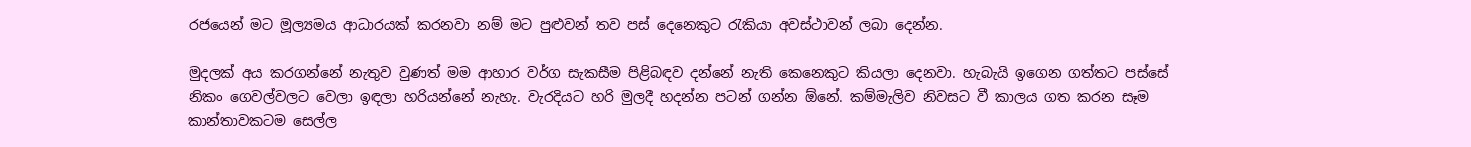රජයෙන් මට මූල්‍යමය ආධාරයක් කරනවා නම් මට පුළුවන් තව පස් දෙනෙකුට රැකියා අවස්ථාවන් ලබා දෙන්න.

මුදලක් අය කරගන්නේ නැතුව වුණත් මම ආහාර වර්ග සැකසීම පිළිබඳව දන්නේ නැති කෙනෙකුට කියලා දෙනවා. හැබැයි ඉගෙන ගත්තට පස්සේ නිකං ගෙවල්වලට වෙලා ඉඳලා හරියන්නේ නැහැ. වැරදියට හරි මුලදී හදන්න පටන් ගන්න ඕනේ. කම්මැලිව නිවසට වී කාලය ගත කරන සෑම කාන්තාවකටම සෙල්ල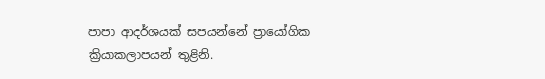පාපා ආදර්ශයක් සපයන්නේ ප්‍රායෝගික ක්‍රියාකලාපයන් තුළිනි.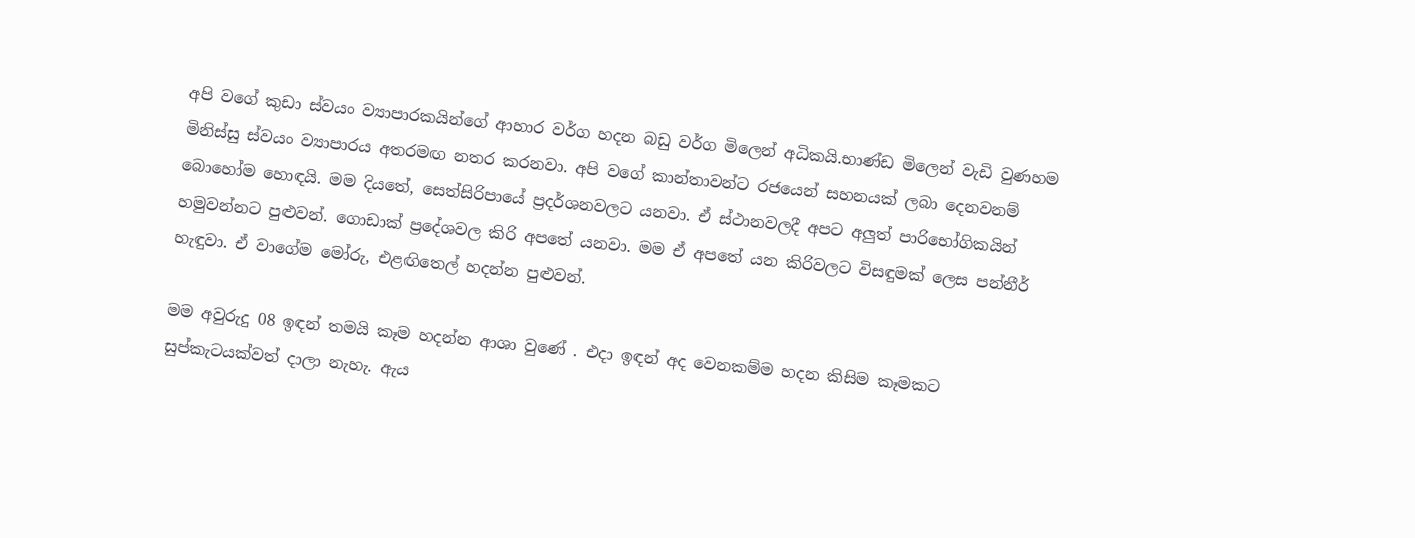අපි වගේ කුඩා ස්වයං ව්‍යාපාරකයින්ගේ ආහාර වර්ග හදන බඩු වර්ග මිලෙන් අධිකයි.භාණ්ඩ මිලෙන් වැඩි වුණහම මිනිස්සු ස්වයං ව්‍යාපාරය අතරමඟ නතර කරනවා. අපි වගේ කාන්තාවන්ට රජයෙන් සහනයක් ලබා දෙනවනම් බොහෝම හොඳයි. මම දියතේ, සෙත්සිරිපායේ ප්‍රදර්ශනවලට යනවා. ඒ ස්ථානවලදී අපට අලුත් පාරිභෝගිකයින් හමුවන්නට පුළුවන්. ගොඩාක් ප්‍රදේශවල කිරි අපතේ යනවා. මම ඒ අපතේ යන කිරිවලට විසඳුමක් ලෙස පන්නීර් හැඳුවා. ඒ වාගේම මෝරු, එළඟිතෙල් හදන්න පුළුවන්.

මම අවුරුදු 08 ඉඳන් තමයි කෑම හදන්න ආශා වුණේ . එදා ඉඳන් අද වෙනකම්ම හදන කිසිම කෑමකට සුප්කැටයක්වත් දාලා නැහැ. ඇය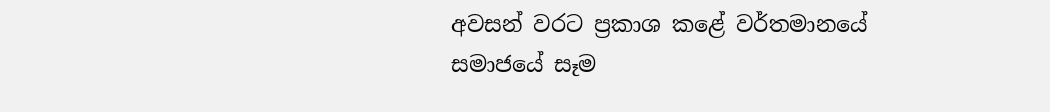අවසන් වරට ප්‍රකාශ කළේ වර්තමානයේ සමාජයේ සෑම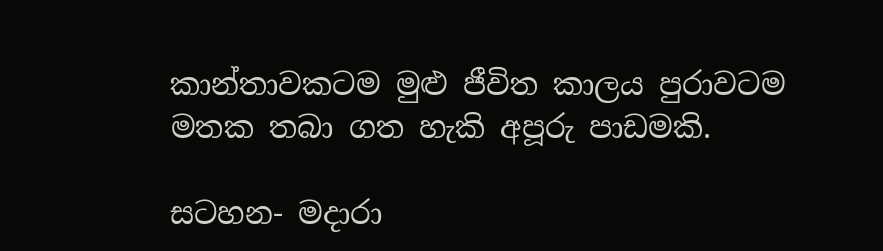කාන්තාවකටම මුළු ජීවිත කාලය පුරාව‍ටම මතක තබා ගත හැකි අපූරු පාඩමකි.

සටහන- මදාරා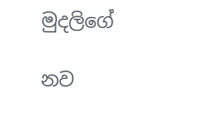මුදලිගේ

නව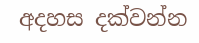අදහස දක්වන්න